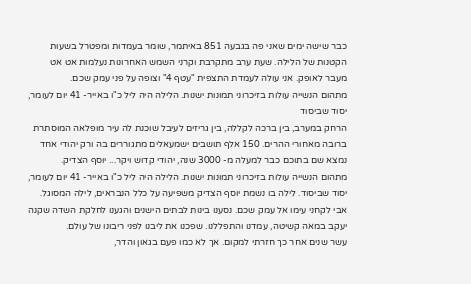כבר שישה ימים שאני פה בגבעה 851 באיתמר, שומר בעמדות ומפטרל בשעות הקטנות של הלילה. שעת ערב מתקרבת וקרני השמש האחרונות נעלמות אט אט מעבר לאופק. אני עולה לעמדת התצפית "עטף 4" וצופה על פני עמק שכם.
מתהום הנשייה עולות בזיכרוני תמונות ישנות. הלילה היה ליל כ"ו באייר- 41 יום לעומר, יסוד שביסוד
הרחק במערב, בין ברכה לקללה, בין גריזים לעיבל שוכנת לה עיר מופלאה המוסתרת ברובה מאחורי ההרים. 150 אלף תושבים ישמעאלים מתגוררים בה ורק יהודי אחד נמצא שם בתוכם כבר למעלה מ- 3000 שנה, יהודי קדוש ויקר... יוסף הצדיק.
מתהום הנשייה עולות בזיכרוני תמונות ישנות. הלילה היה ליל כ"ו באייר- 41 יום לעומר, יסוד שביסוד. לילה בו נשמת יוסף הצדיק משפיעה על כלל הנבראים, לילה המסוגל. אבי לקחני עימו אל עמק שכם. נסענו בינות לבתים הישנים והגענו לחלקת השדה שקנה יעקב במאה קשיטה, עמדנו והתפללנו. שפכנו את ליבנו לפני ריבונו של עולם.
עשר שנים אחר כך חזרתי למקום. אך לא כמו פעם בגאון והדר,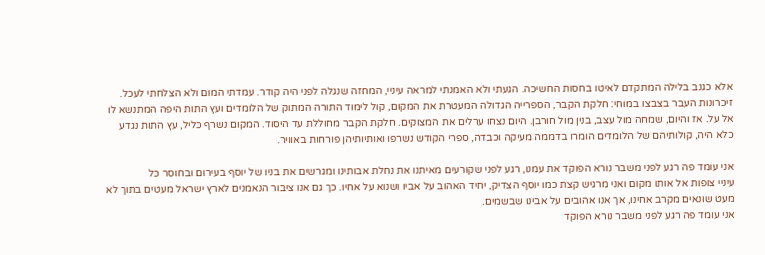אלא כגנב בלילה המתקדם לאיטו בחסות החשיכה. הגעתי ולא האמנתי למראה עיניי, המחזה שנגלה לפני היה קודר. עמדתי המום ולא הצלחתי לעכל. זיכרונות העבר בצבצו במוחי: חלקת הקבר, הספרייה הגדולה המעטרת את המקום, קול לימוד התורה המתוק של הלומדים ועץ התות היפה המתנשא לו אל על. אז והיום, שמחה מול עצב, בנין מול חורבן. היום נצחו ערלים את המצוקים. חלקת הקבר מחוללת עד היסוד. המקום נשרף כליל, עץ התות נגדע כלא היה, קולותיהם של הלומדים הומרו בדממה מעיקה וכבדה, ספרי הקודש נשרפו ואותיותיהן פורחות באוויר.

אני עומד פה רגע לפני משבר נורא הפוקד את עמנו, רגע לפני שקורעים מאיתנו את נחלת אבותינו ומגרשים את בניו של יוסף בעירום ובחוסר כל
עיניי צופות אל אותו מקום ואני מרגיש קצת כמו יוסף הצדיק, יחיד האהוב על אביו ושנוא על אחיו. כך גם אנו ציבור הנאמנים לארץ ישראל מעטים בתוך לא מעט שונאים מקרב אחינו, אך אנו אהובים על אבינו שבשמים.
אני עומד פה רגע לפני משבר נורא הפוקד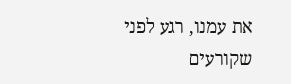את עמנו, רגע לפני שקורעים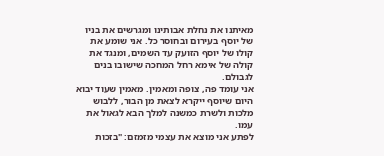מאיתנו את נחלת אבותינו ומגרשים את בניו של יוסף בעירום ובחוסר כל. אני שומע את קולו של יוסף הזועק עד השמים, ומנגד את קולה של אימא רחל המחכה שישובו בנים לגבולם.
אני עומד פה, צופה ומאמין. מאמין שעוד יבוא היום שיוסף ייקרא לצאת מן הבור, ללבוש מלכות ולשרת כמשנה למלך הבא לגאול את עמו.
לפתע אני מוצא את עצמי מזמזם: "בזכות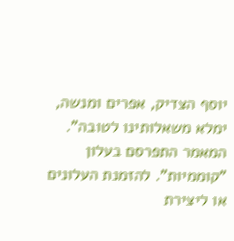יוסף הצדיק, אפרים ומנשה, ימלא משאלותינו לטובה".
המאמר התפרסם בעלון "קוממיות". להזמנת העלונים או ליצירת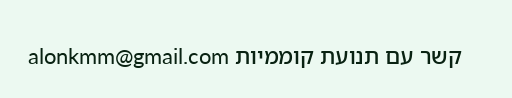קשר עם תנועת קוממיות alonkmm@gmail.com